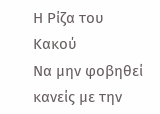Η Ρίζα του Κακού
Να μην φοβηθεί κανείς με την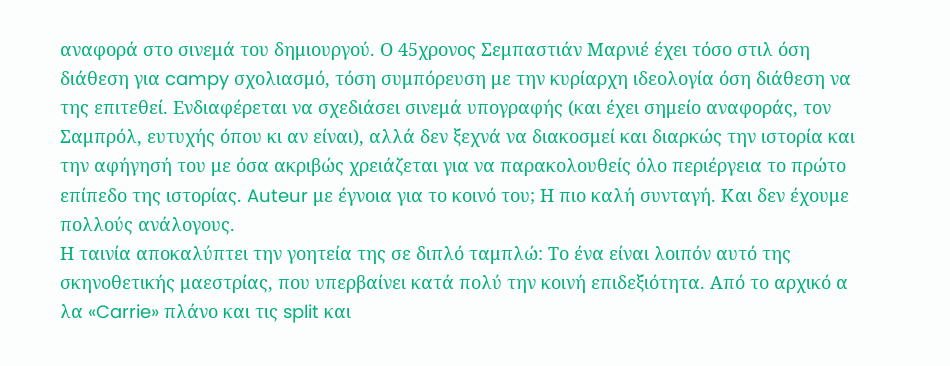αναφορά στο σινεμά του δημιουργού. Ο 45χρονος Σεμπαστιάν Μαρνιέ έχει τόσο στιλ όση διάθεση για campy σχολιασμό, τόση συμπόρευση με την κυρίαρχη ιδεολογία όση διάθεση να της επιτεθεί. Ενδιαφέρεται να σχεδιάσει σινεμά υπογραφής (και έχει σημείο αναφοράς, τον Σαμπρόλ, ευτυχής όπου κι αν είναι), αλλά δεν ξεχνά να διακοσμεί και διαρκώς την ιστορία και την αφήγησή του με όσα ακριβώς χρειάζεται για να παρακολουθείς όλο περιέργεια το πρώτο επίπεδο της ιστορίας. Auteur με έγνοια για το κοινό του; Η πιο καλή συνταγή. Και δεν έχουμε πολλούς ανάλογους.
Η ταινία αποκαλύπτει την γοητεία της σε διπλό ταμπλώ: Το ένα είναι λοιπόν αυτό της σκηνοθετικής μαεστρίας, που υπερβαίνει κατά πολύ την κοινή επιδεξιότητα. Από το αρχικό α λα «Carrie» πλάνο και τις split και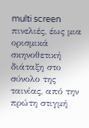multi screen πινελιές, έως μια ορισμικά σκηνοθετική διάταξη στο σύνολο της ταινίας, από την πρώτη στιγμή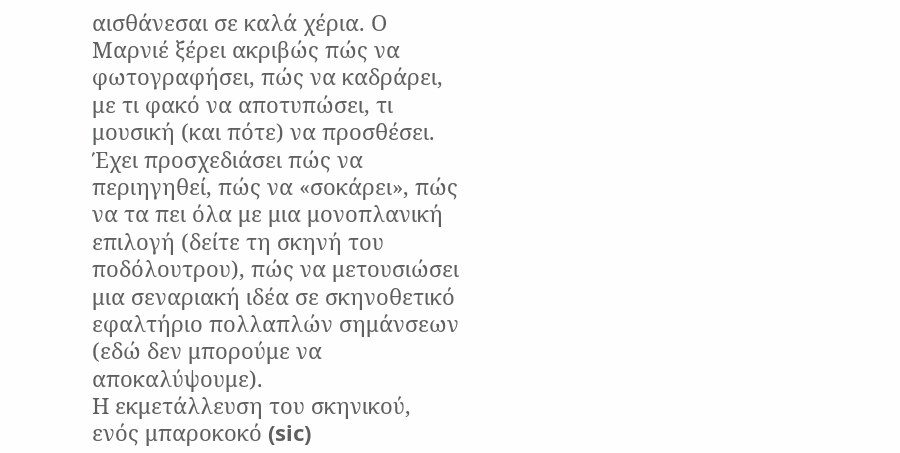αισθάνεσαι σε καλά χέρια. Ο Μαρνιέ ξέρει ακριβώς πώς να φωτογραφήσει, πώς να καδράρει, με τι φακό να αποτυπώσει, τι μουσική (και πότε) να προσθέσει. Έχει προσχεδιάσει πώς να περιηγηθεί, πώς να «σοκάρει», πώς να τα πει όλα με μια μονοπλανική επιλογή (δείτε τη σκηνή του ποδόλουτρου), πώς να μετουσιώσει μια σεναριακή ιδέα σε σκηνοθετικό εφαλτήριο πολλαπλών σημάνσεων (εδώ δεν μπορούμε να αποκαλύψουμε).
Η εκμετάλλευση του σκηνικού, ενός μπαροκοκό (sic)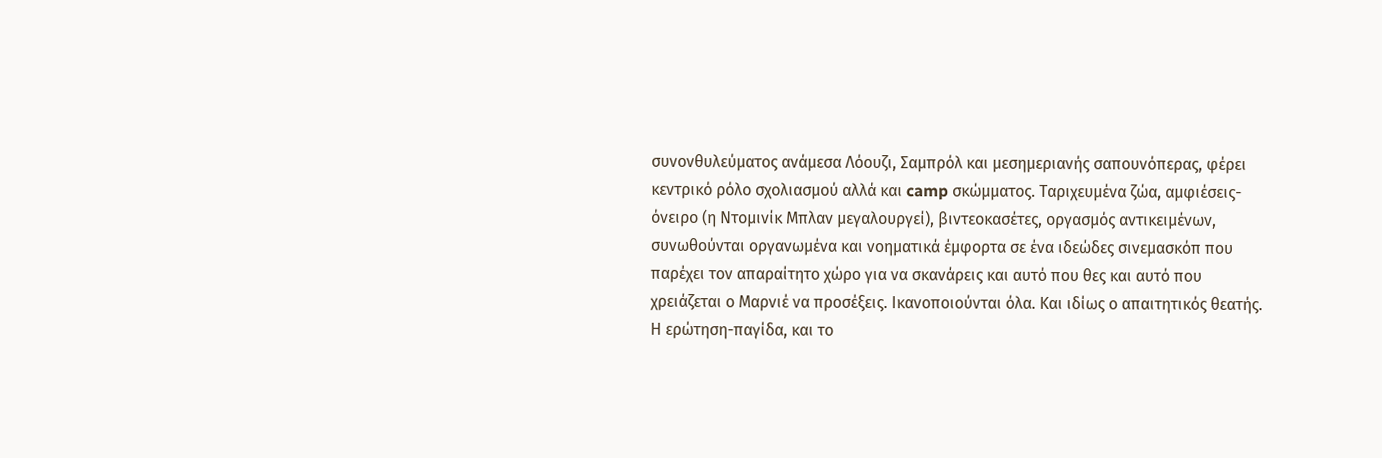συνονθυλεύματος ανάμεσα Λόουζι, Σαμπρόλ και μεσημεριανής σαπουνόπερας, φέρει κεντρικό ρόλο σχολιασμού αλλά και camp σκώμματος. Ταριχευμένα ζώα, αμφιέσεις-όνειρο (η Ντομινίκ Μπλαν μεγαλουργεί), βιντεοκασέτες, οργασμός αντικειμένων, συνωθούνται οργανωμένα και νοηματικά έμφορτα σε ένα ιδεώδες σινεμασκόπ που παρέχει τον απαραίτητο χώρο για να σκανάρεις και αυτό που θες και αυτό που χρειάζεται ο Μαρνιέ να προσέξεις. Ικανοποιούνται όλα. Και ιδίως ο απαιτητικός θεατής.
Η ερώτηση-παγίδα, και το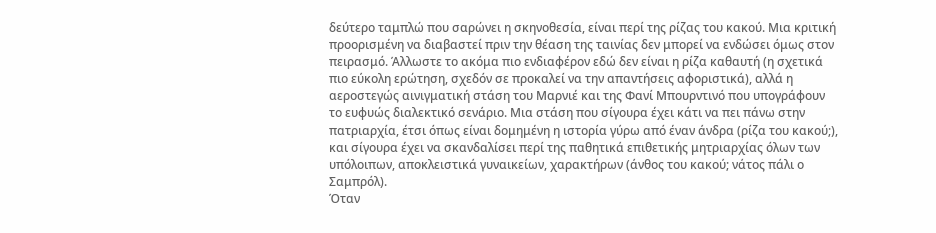δεύτερο ταμπλώ που σαρώνει η σκηνοθεσία, είναι περί της ρίζας του κακού. Μια κριτική προορισμένη να διαβαστεί πριν την θέαση της ταινίας δεν μπορεί να ενδώσει όμως στον πειρασμό. Άλλωστε το ακόμα πιο ενδιαφέρον εδώ δεν είναι η ρίζα καθαυτή (η σχετικά πιο εύκολη ερώτηση, σχεδόν σε προκαλεί να την απαντήσεις αφοριστικά), αλλά η αεροστεγώς αινιγματική στάση του Μαρνιέ και της Φανί Μπουρντινό που υπογράφουν το ευφυώς διαλεκτικό σενάριο. Μια στάση που σίγουρα έχει κάτι να πει πάνω στην πατριαρχία, έτσι όπως είναι δομημένη η ιστορία γύρω από έναν άνδρα (ρίζα του κακού;), και σίγουρα έχει να σκανδαλίσει περί της παθητικά επιθετικής μητριαρχίας όλων των υπόλοιπων, αποκλειστικά γυναικείων, χαρακτήρων (άνθος του κακού; νάτος πάλι ο Σαμπρόλ).
Όταν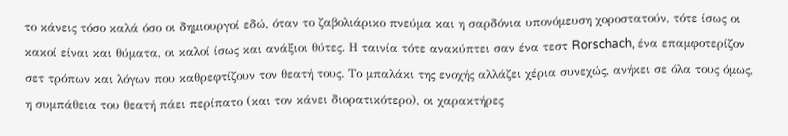το κάνεις τόσο καλά όσο οι δημιουργοί εδώ, όταν το ζαβολιάρικο πνεύμα και η σαρδόνια υπονόμευση χοροστατούν, τότε ίσως οι κακοί είναι και θύματα, οι καλοί ίσως και ανάξιοι θύτες. Η ταινία τότε ανακύπτει σαν ένα τεστ Rorschach, ένα επαμφοτερίζον σετ τρόπων και λόγων που καθρεφτίζουν τον θεατή τους. Το μπαλάκι της ενοχής αλλάζει χέρια συνεχώς, ανήκει σε όλα τους όμως, η συμπάθεια του θεατή πάει περίπατο (και τον κάνει διορατικότερο), οι χαρακτήρες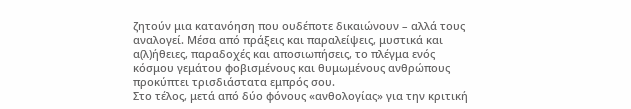ζητούν μια κατανόηση που ουδέποτε δικαιώνουν – αλλά τους αναλογεί. Μέσα από πράξεις και παραλείψεις, μυστικά και α(λ)ήθειες, παραδοχές και αποσιωπήσεις, το πλέγμα ενός κόσμου γεμάτου φοβισμένους και θυμωμένους ανθρώπους προκύπτει τρισδιάστατα εμπρός σου.
Στο τέλος, μετά από δύο φόνους «ανθολογίας» για την κριτική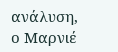ανάλυση, ο Μαρνιέ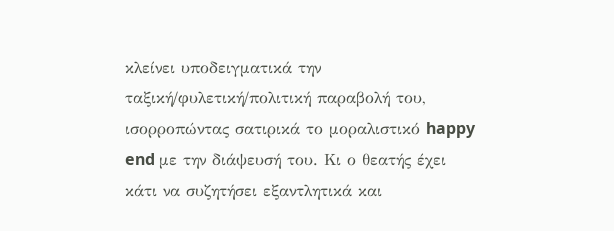κλείνει υποδειγματικά την ταξική/φυλετική/πολιτική παραβολή του, ισορροπώντας σατιρικά το μοραλιστικό happy end με την διάψευσή του. Κι ο θεατής έχει κάτι να συζητήσει εξαντλητικά και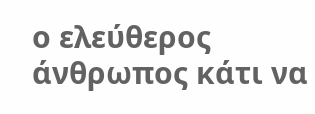ο ελεύθερος άνθρωπος κάτι να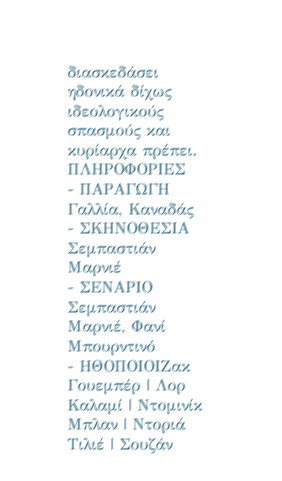διασκεδάσει ηδονικά δίχως ιδεολογικούς σπασμούς και κυρίαρχα πρέπει.
ΠΛΗΡΟΦΟΡΙΕΣ
- ΠΑΡΑΓΩΓΗ Γαλλία, Καναδάς
- ΣΚΗΝΟΘΕΣΙΑ Σεμπαστιάν Μαρνιέ
- ΣΕΝΑΡΙΟ Σεμπαστιάν Μαρνιέ, Φανί Μπουρντινό
- ΗΘΟΠΟΙΟΙΖακ Γουεμπέρ | Λορ Καλαμί | Ντομινίκ Μπλαν | Ντοριά Τιλιέ | Σουζάν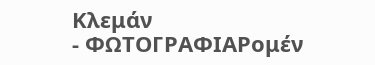Κλεμάν
- ΦΩΤΟΓΡΑΦΙΑΡομέν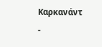Καρκανάντ
-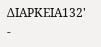ΔΙΑΡΚΕΙΑ132'
-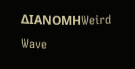ΔΙΑΝΟΜΗWeird Wave